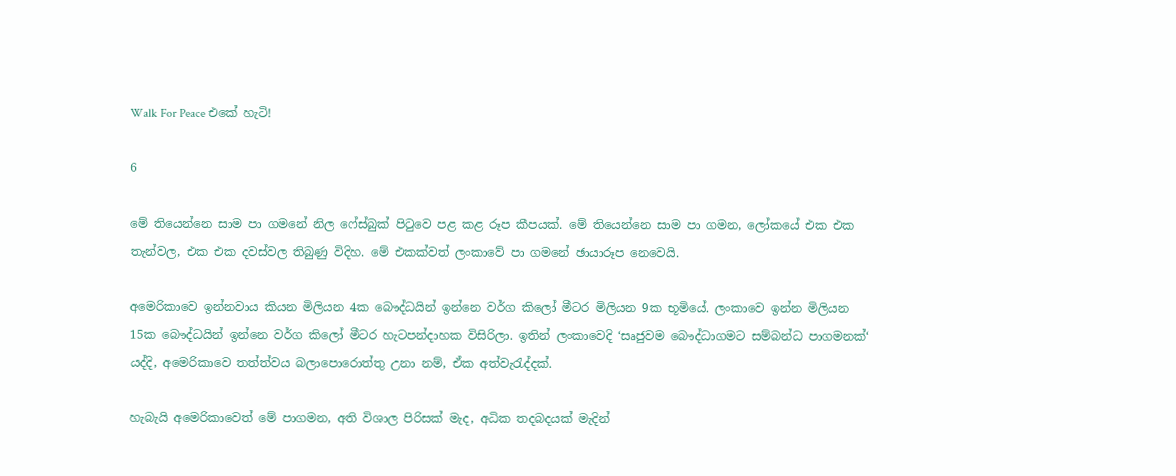Walk For Peace එකේ හැටි!

6

මේ තියෙන්නෙ සාම පා ගමනේ නිල ෆේස්බුක් පිටුවෙ පළ කළ රූප කීපයක්. මේ තියෙන්නෙ සාම පා ගමන, ලෝකයේ එක එක තැන්වල, එක එක දවස්වල තිබුණු විදිහ. මේ එකක්වත් ලංකාවේ පා ගමනේ ඡායාරූප නෙවෙයි.

අමෙරිකාවෙ ඉන්නවාය කියන මිලියන 4ක බෞද්ධයින් ඉන්නෙ වර්ග කිලෝ මීටර මිලියන 9ක භූමියේ. ලංකාවෙ ඉන්න මිලියන 15ක බෞද්ධයින් ඉන්නෙ වර්ග කිලෝ මීටර හැටපන්දාහක විසිරිලා. ඉතින් ලංකාවෙදි ‘සෘජුවම බෞද්ධාගමට සම්බන්ධ පාගමනක්‘ යද්දි, අමෙරිකාවෙ තත්ත්වය බලාපොරොත්තු උනා නම්, ඒක අත්වැරැද්දක්.

හැබැයි අමෙරිකාවෙත් මේ පාගමන, අති විශාල පිරිසක් මැද, අධික තදබදයක් මැදින්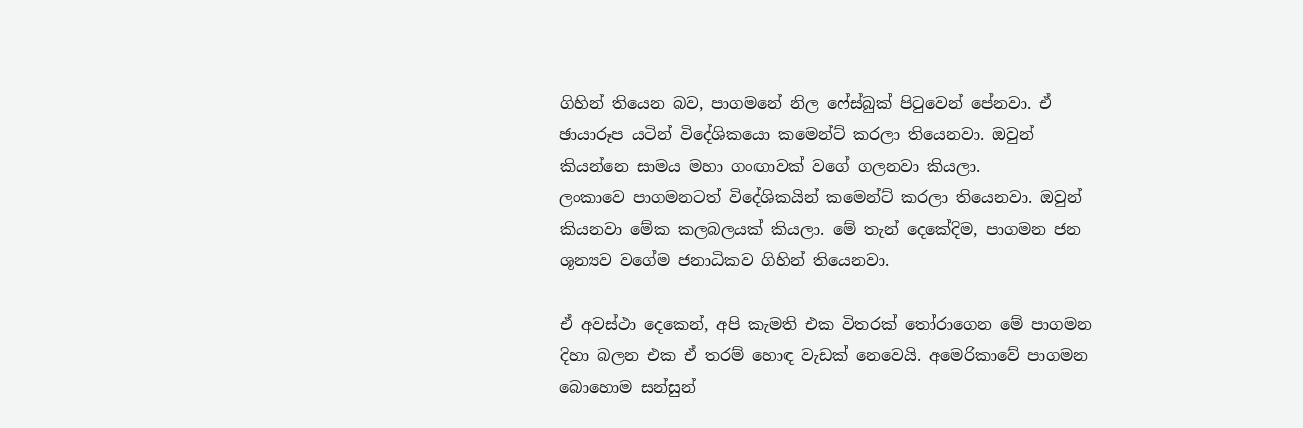ගිහින් තියෙන බව, පාගමනේ නිල ෆේස්බුක් පිටුවෙන් පේනවා. ඒ ඡායාරූප යටින් විදේශිකයො කමෙන්ට් කරලා තියෙනවා. ඔවුන් කියන්නෙ සාමය මහා ගංඟාවක් වගේ ගලනවා කියලා.
ලංකාවෙ පාගමනටත් විදේශිකයින් කමෙන්ට් කරලා තියෙනවා. ඔවුන් කියනවා මේක කලබලයක් කියලා. මේ තැන් දෙකේදිම, පාගමන ජන ශූන්‍යව වගේම ජනාධිකව ගිහින් තියෙනවා.

ඒ අවස්ථා දෙකෙන්, අපි කැමති එක විතරක් තෝරාගෙන මේ පාගමන දිහා බලන එක ඒ තරම් හොඳ වැඩක් නෙවෙයි. අමෙරිකාවේ පාගමන බොහොම සන්සුන්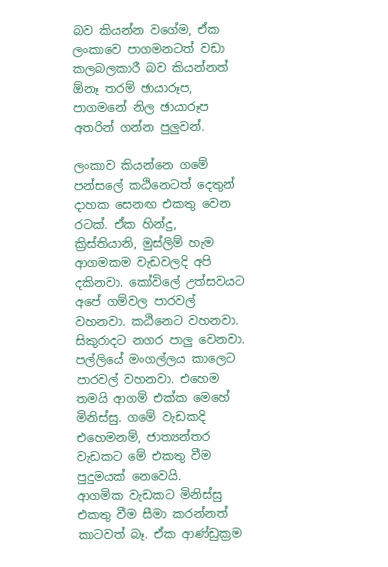බව කියන්න වගේම, ඒක ලංකාවෙ පාගමනටත් වඩා කලබලකාරී බව කියන්නත් ඕනෑ තරම් ඡායාරූප, පාගමනේ නිල ඡායාරූප අතරින් ගන්න පුලුවන්.

ලංකාව කියන්නෙ ගමේ පන්සලේ කඨිනෙටත් දෙතුන් දාහක සෙනඟ එකතු වෙන රටක්. ඒක හින්දු, ක්‍රිස්තියානි, මුස්ලිම් හැම ආගමකම වැඩවලදි අපි දකිනවා. කෝවිලේ උත්සවයට අපේ ගම්වල පාරවල් වහනවා. කඨිනෙට වහනවා. සිකුරාදට නගර පාලු වෙනවා. පල්ලියේ මංගල්ලය කාලෙට පාරවල් වහනවා. එහෙම තමයි ආගම් එක්ක මෙහේ මිනිස්සු. ගමේ වැඩකදි එහෙමනම්, ජාත්‍යන්තර වැඩකට මේ එකතු වීම පුදුමයක් නෙවෙයි.
ආගමික වැඩකට මිනිස්සු එකතු වීම සීමා කරන්නත් කාටවත් බෑ. ඒක ආණ්ඩුක්‍රම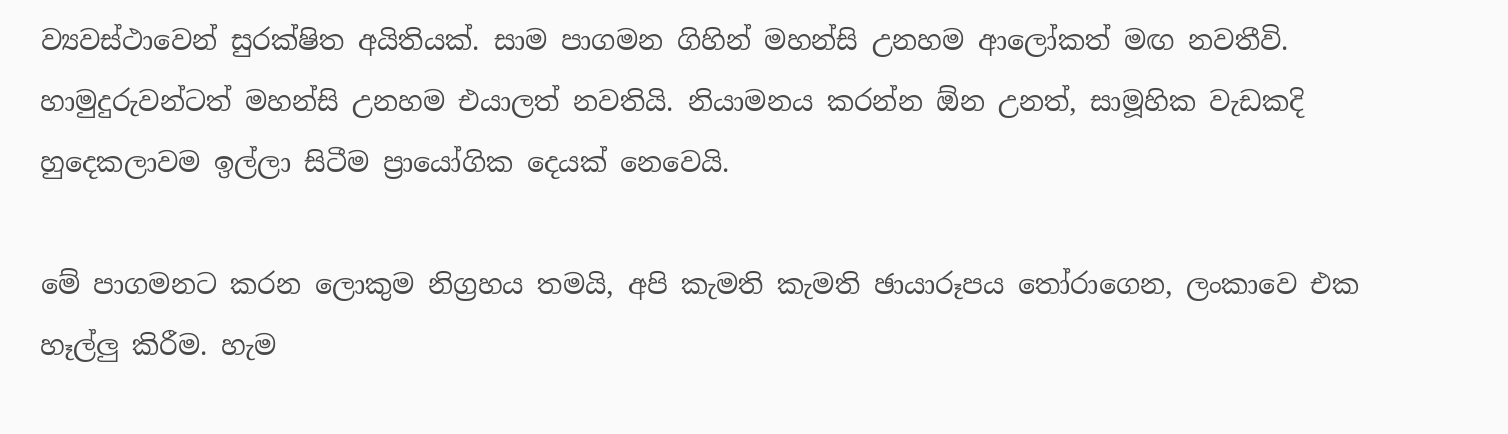ව්‍යවස්ථාවෙන් සුරක්ෂිත අයිතියක්. සාම පාගමන ගිහින් මහන්සි උනහම ආලෝකත් මඟ නවතීවි. හාමුදුරුවන්ටත් මහන්සි උනහම එයාලත් නවතියි. නියාමනය කරන්න ඕන උනත්, සාමූහික වැඩකදි හුදෙකලාවම ඉල්ලා සිටීම ප්‍රායෝගික දෙයක් නෙවෙයි.

මේ පාගමනට කරන ලොකුම නිග්‍රහය තමයි, අපි කැමති කැමති ඡායාරූපය තෝරාගෙන, ලංකාවෙ එක හෑල්ලු කිරීම. හැම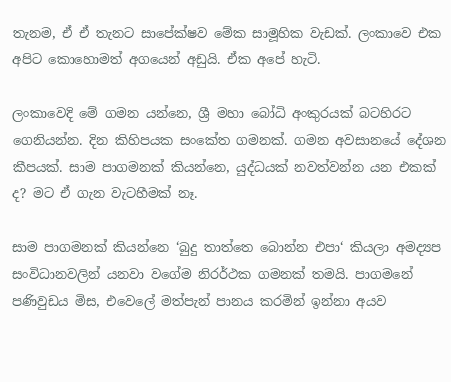තැනම, ඒ ඒ තැනට සාපේක්ෂව මේක සාමූහික වැඩක්. ලංකාවෙ එක අපිට කොහොමත් අගයෙන් අඩුයි. ඒක අපේ හැටි.

ලංකාවෙදි මේ ගමන යන්නෙ, ශ්‍රී මහා බෝධි අංකුරයක් බටහිරට ගෙනියන්න. දින කිහිපයක සංකේත ගමනක්. ගමන අවසානයේ දේශන කීපයක්. සාම පාගමනක් කියන්නෙ, යුද්ධයක් නවත්වන්න යන එකක් ද? මට ඒ ගැන වැටහීමක් නෑ.

සාම පාගමනක් කියන්නෙ ‘බුදු තාත්තෙ බොන්න එපා‘ කියලා අමද්‍යප සංවිධානවලින් යනවා වගේම නිරර්ථක ගමනක් තමයි. පාගමනේ පණිවුඩය මිස, එවෙලේ මත්පැන් පානය කරමින් ඉන්නා අයව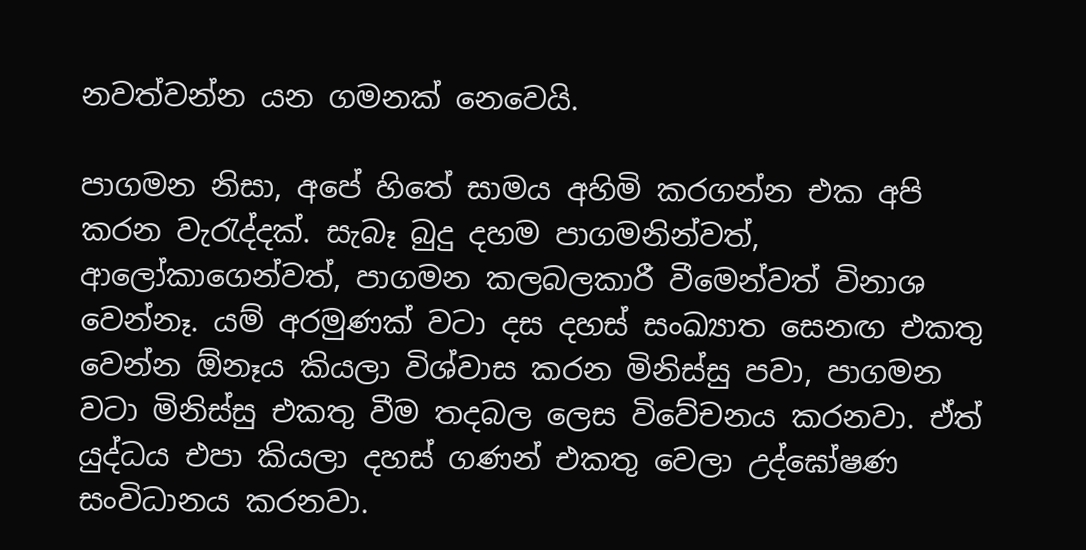නවත්වන්න යන ගමනක් නෙවෙයි.

පාගමන නිසා, අපේ හිතේ සාමය අහිමි කරගන්න එක අපි කරන වැරැද්දක්. සැබෑ බුදු දහම පාගමනින්වත්, ආලෝකාගෙන්වත්, පාගමන කලබලකාරී වීමෙන්වත් විනාශ වෙන්නෑ. යම් අරමුණක් වටා දස දහස් සංඛ්‍යාත සෙනඟ එකතු වෙන්න ඕනෑය කියලා විශ්වාස කරන මිනිස්සු පවා, පාගමන වටා මිනිස්සු එකතු වීම තදබල ලෙස විවේචනය කරනවා. ඒත් යුද්ධය එපා කියලා දහස් ගණන් එකතු වෙලා උද්ඝෝෂණ සංවිධානය කරනවා.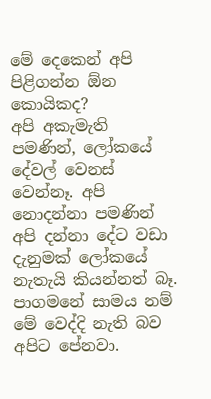මේ දෙකෙන් අපි පිළිගන්න ඕන කොයිකද?
අපි අකැමැති පමණින්, ලෝකයේ දේවල් වෙනස් වෙන්නෑ. අපි නොදන්නා පමණින් අපි දන්නා දේට වඩා දැනුමක් ලෝකයේ නැතැයි කියන්නත් බෑ. පාගමනේ සාමය නම් මේ වෙද්දි නැති බව අපිට පේනවා.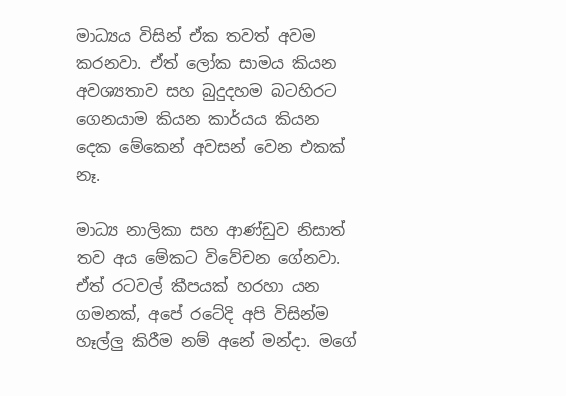මාධ්‍යය විසින් ඒක තවත් අවම කරනවා. ඒත් ලෝක සාමය කියන අවශ්‍යතාව සහ බුදුදහම බටහිරට ගෙනයාම කියන කාර්යය කියන දෙක මේකෙන් අවසන් වෙන එකක් නෑ.

මාධ්‍ය නාලිකා සහ ආණ්ඩුව නිසාත් තව අය මේකට විවේචන ගේනවා. ඒත් රටවල් කීපයක් හරහා යන ගමනක්, අපේ රටේදි අපි විසින්ම හෑල්ලු කිරීම නම් අනේ මන්දා. මගේ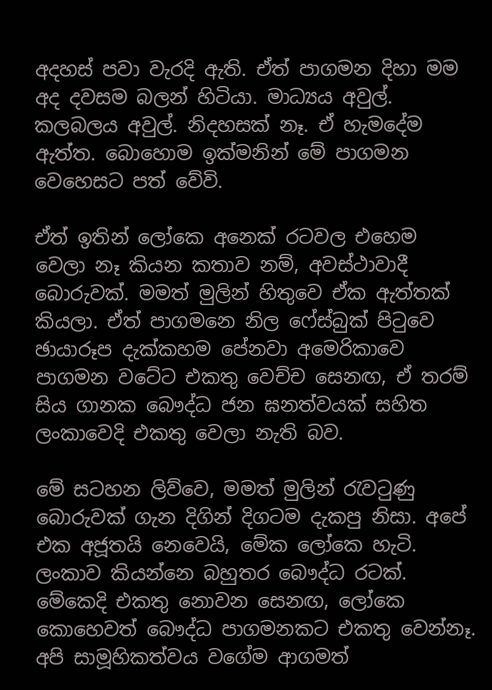අදහස් පවා වැරදි ඇති. ඒත් පාගමන දිහා මම අද දවසම බලන් හිටියා. මාධ්‍යය අවුල්. කලබලය අවුල්. නිදහසක් නෑ. ඒ හැමදේම ඇත්ත. බොහොම ඉක්මනින් මේ පාගමන වෙහෙසට පත් වේවි.

ඒත් ඉතින් ලෝකෙ අනෙක් රටවල එහෙම වෙලා නෑ කියන කතාව නම්, අවස්ථාවාදී බොරුවක්. මමත් මුලින් හිතුවෙ ඒක ඇත්තක් කියලා. ඒත් පාගමනෙ නිල ෆේස්බුක් පිටුවෙ ඡායාරූප දැක්කහම පේනවා අමෙරිකාවෙ පාගමන වටේට එකතු වෙච්ච සෙනඟ, ඒ තරම් සිය ගානක බෞද්ධ ජන ඝනත්වයක් සහිත ලංකාවෙදි එකතු වෙලා නැති බව.

මේ සටහන ලිව්වෙ, මමත් මුලින් රැවටුණු බොරුවක් ගැන දිගින් දිගටම දැකපු නිසා. අපේ එක අජූතයි නෙවෙයි, මේක ලෝකෙ හැටි. ලංකාව කියන්නෙ බහුතර බෞද්ධ රටක්. මේකෙදි එකතු නොවන සෙනඟ, ලෝකෙ කොහෙවත් බෞද්ධ පාගමනකට එකතු වෙන්නෑ. අපි සාමූහිකත්වය වගේම ආගමත්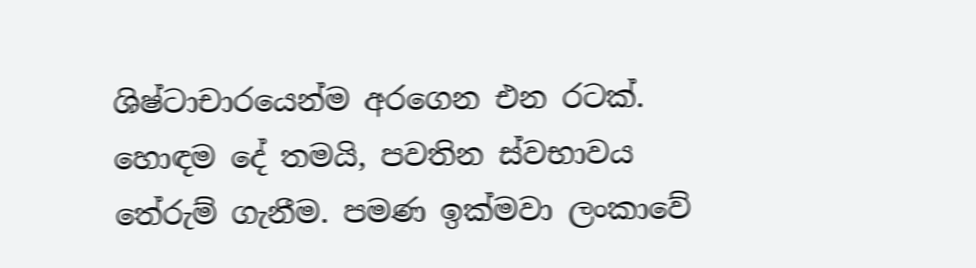ශිෂ්ටාචාරයෙන්ම අරගෙන එන රටක්. හොඳම දේ තමයි, පවතින ස්වභාවය තේරුම් ගැනීම. පමණ ඉක්මවා ලංකාවේ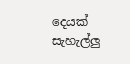දෙයක් සැහැල්ලු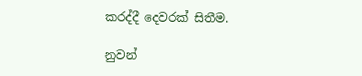කරද්දී දෙවරක් සිතීම.

නුවන්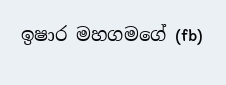ඉෂාර මහගමගේ (fb)